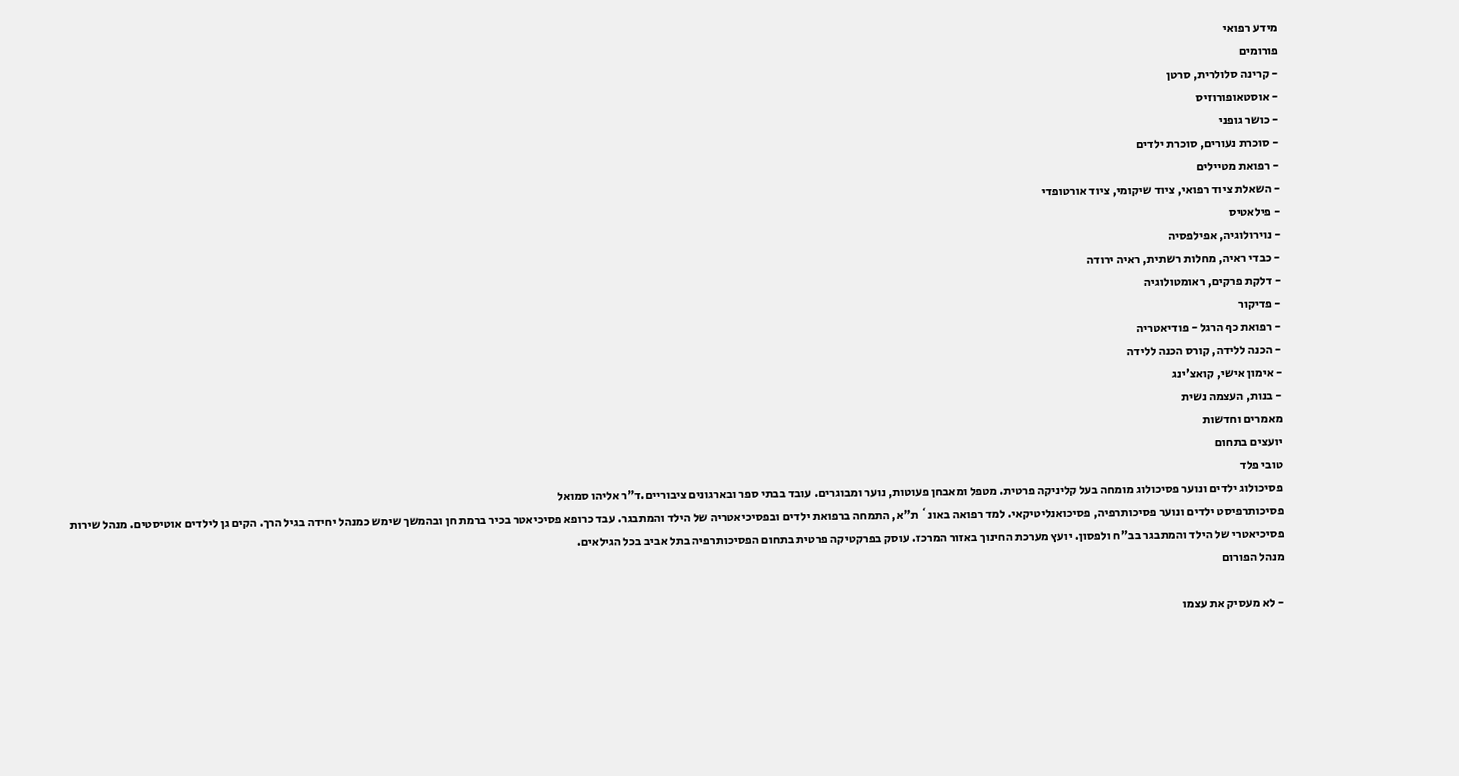מידע רפואי
פורומים
- קרינה סלולרית, סרטן
- אוסטאופורוזיס
- כושר גופני
- סוכרת נעורים, סוכרת ילדים
- רפואת מטיילים
- השאלת ציוד רפואי, ציוד שיקומי, ציוד אורטופדי
- פילאטיס
- נוירולוגיה, אפילפסיה
- כבדי ראיה, מחלות רשתית, ראיה ירודה
- דלקת פרקים, ראומטולוגיה
- פדיקור
- רפואת כף הרגל - פודיאטריה
- הכנה ללידה, קורס הכנה ללידה
- אימון אישי, קואצ'ינג
- בנות, העצמה נשית
מאמרים וחדשות
יועצים בתחום
טובי פלד
פסיכולוג ילדים ונוער פסיכולוג מומחה בעל קליניקה פרטית. מטפל ומאבחן פעוטות, נוער ומבוגרים. עובד בבתי ספר ובארגונים ציבוריים.ד"ר אליהו סמואל
פסיכותרפיסט ילדים ונוער פסיכותרפיה, פסיכואנליטיקאי. למד רפואה באונ` ת"א, התמחה ברפואת ילדים ובפסיכיאטריה של הילד והמתבגר. עבד כרופא פסיכיאטר בכיר ברמת חן ובהמשך שימש כמנהל יחידה בגיל הרך. הקים גן לילדים אוטיסטים. מנהל שירות פסיכיאטרי של הילד והמתבגר בב"ח ולפסון. יועץ מערכת החינוך באזור המרכז. עוסק בפרקטיקה פרטית בתחום הפסיכותרפיה בתל אביב בכל הגילאים.
מנהל הפורום

- לא מעסיק את עצמו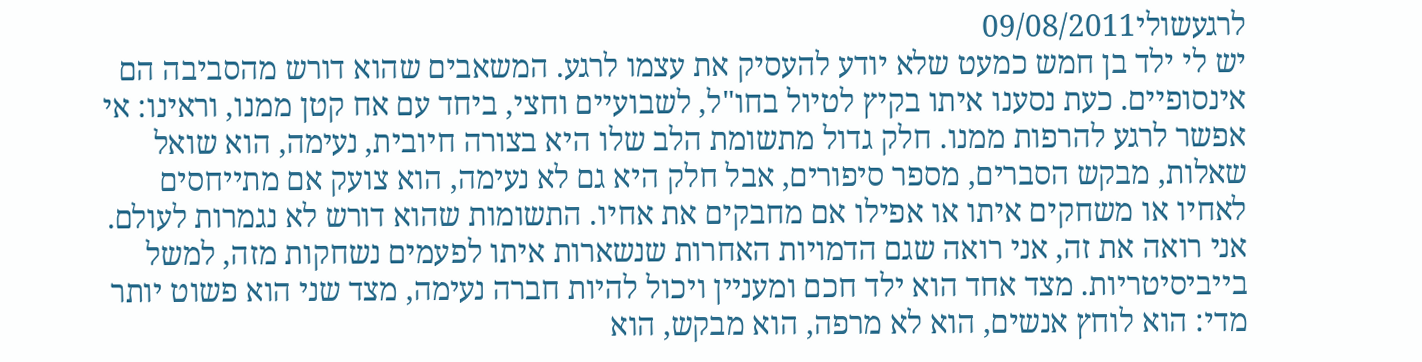לרגעשולי09/08/2011
יש לי ילד בן חמש כמעט שלא יודע להעסיק את עצמו לרגע. המשאבים שהוא דורש מהסביבה הם אינסופיים. כעת נסענו איתו בקיץ לטיול בחו"ל, לשבועיים וחצי, ביחד עם אח קטן ממנו, וראינו: אי אפשר לרגע להרפות ממנו. חלק גדול מתשומת הלב שלו היא בצורה חיובית, נעימה, הוא שואל שאלות, מבקש הסברים, מספר סיפורים, אבל חלק היא גם לא נעימה, הוא צועק אם מתייחסים לאחיו או משחקים איתו או אפילו אם מחבקים את אחיו. התשומות שהוא דורש לא נגמרות לעולם. אני רואה את זה, אני רואה שגם הדמויות האחרות שנשארות איתו לפעמים נשחקות מזה, למשל בייביסיטריות. מצד אחד הוא ילד חכם ומעניין ויכול להיות חברה נעימה, מצד שני הוא פשוט יותר מדי: הוא לוחץ אנשים, הוא לא מרפה, הוא מבקש, הוא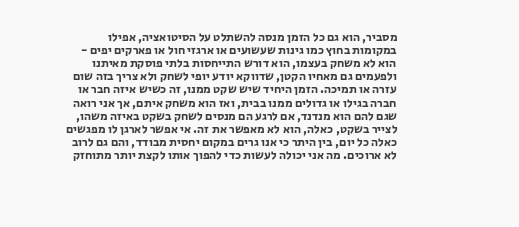מסביר, הוא גם כל הזמן מנסה להשתלט על הסיטואציה, אפילו במקומות בחוץ כמו גינות שעשועים או ארגזי חול או פארקים יפים - הוא לא משחק בעצמו, הוא דורש התייחסות בלתי פוסקת מאיתנו ולפעמים גם מאחיו הקטן, שדווקא יודע יופי לשחק ולא צריך בזה שום עזרה או תמיכה. הזמן היחיד שיש שקט ממנו, זה כשיש איזה חבר או חברה בגילו או גדולים ממנו בבית, ואז הוא משחק איתם, אך אני רואה שגם להם הוא מנדנד, אם לרגע הם מנסים לשחק בשקט באיזה משהו, לצייר בשקט, כאלה, הוא לא מאפשר את זה. אי אפשר לארגן לו מפגשים כאלה כל יום, בין היתר כי אנו גרים במקום יחסית מבודד, והם גם לרוב לא ארוכים. מה אני יכולה לעשות כדי להפוך אותו לקצת יותר מתוחזק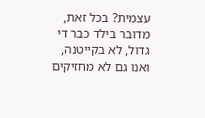עצמית? בכל זאת, מדובר בילד כבר די גדול, לא בקייטנה, ואנו גם לא מחזיקים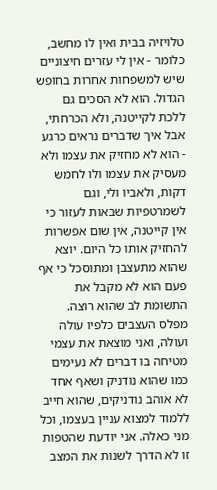טלויזיה בבית ואין לו מחשב, כלומר - אין לי עזרים חיצוניים שיש למשפחות אחרות בחופש הגדול. הוא לא הסכים גם ללכת לקייטנה, ולא הכרחתי, אבל איך שדברים נראים כרגע - הוא לא מחזיק את עצמו ולא מעסיק את עצמו ולו לחמש דקות, ולאביו ולי, וגם לשמרטפיות שבאות לעזור כי אין קייטנה, אין שום אפשרות להחזיק אותו כל היום. יוצא שהוא מתעצבן ומתוסכל כי אף פעם הוא לא מקבל את התשומת לב שהוא רוצה. מפלס העצבים כלפיו עולה ועולה, ואני מוצאת את עצמי מטיחה בו דברים לא נעימים כמו שהוא נודניק ושאף אחד לא אוהב נודניקים, שהוא חייב ללמוד למצוא עניין בעצמו, וכל מני כאלה. אני יודעת שהטפות זו לא הדרך לשנות את המצב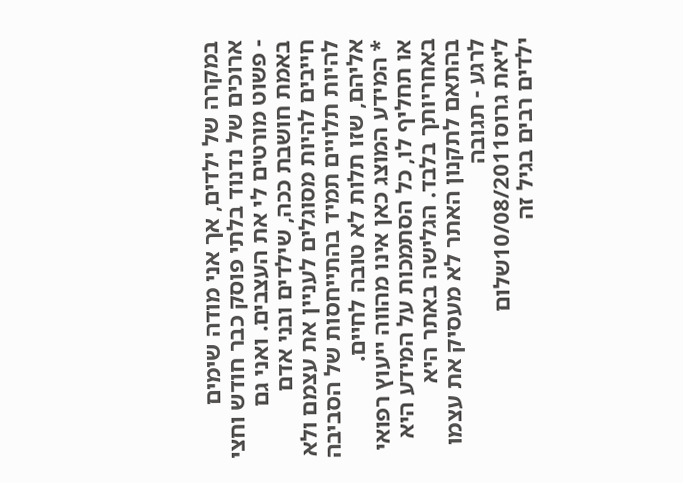במקרה של ילדים, אך אני מודה שימים ארוכים של נדנוד בלתי פוסק כבר חודש וחצי - פשוט מורטים לי את העצבים. ואני גם באמת חושבת ככה, שילדים ובני אדם חייבים להיות מסוגלים לעניין את עצמם ולא להיות תלויים תמיד בהתייחסות של הסביבה אליהם, שזו תלות לא טובה לחיים.
* המידע המוצג כאן אינו מהווה ייעוץ רפואי או תחליף לו, כל הסתמכות על המידע היא באחריותך בלבד. הגלישה באתר היא בהתאם לתקנון האתר לא מעסיק את עצמו לרגע - תגובה
ליאת גרוס10/08/2011שלום
ילדים רבים בגיל זה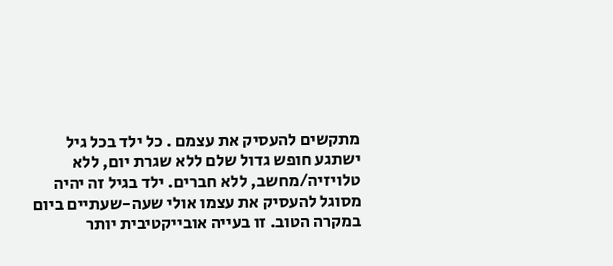מתקשים להעסיק את עצמם . כל ילד בכל גיל ישתגע חופש גדול שלם ללא שגרת יום, ללא טלויזיה/מחשב, ללא חברים. ילד בגיל זה יהיה מסוגל להעסיק את עצמו אולי שעה-שעתיים ביום במקרה הטוב. זו בעייה אובייקטיבית יותר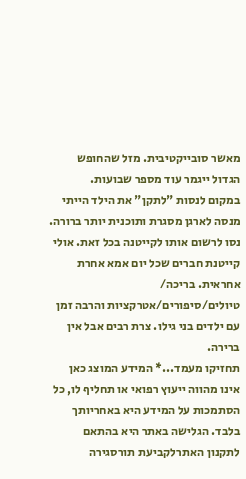מאשר סובייקטיבית. מזל שהחופש הגדול ייגמר עוד מספר שבועות.
במקום לנסות "לתקן" את הילד הייתי מנסה לארגן מסגרת ותוכנית יותר ברורה. נסו לרשום אותו לקייטנה בכל זאת. אולי קייטנת חברים שכל יום אמא אחרת אחראית. בריכה/ טיולים/סיפורים/אטרקציות והרבה זמן עם ילדים בני גילו. צרת רבים אבל אין ברירה.
תחזיקו מעמד...* המידע המוצג כאן אינו מהווה ייעוץ רפואי או תחליף לו, כל הסתמכות על המידע היא באחריותך בלבד. הגלישה באתר היא בהתאם לתקנון האתרלקביעת תורסגירה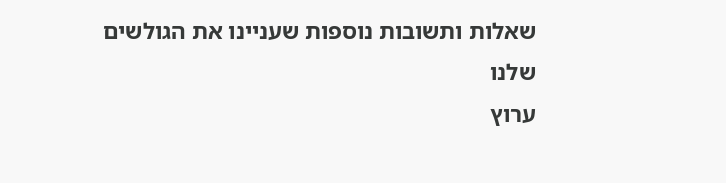שאלות ותשובות נוספות שעניינו את הגולשים שלנו
ערוץ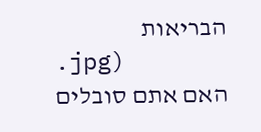הבריאות
.jpg)
האם אתם סובלים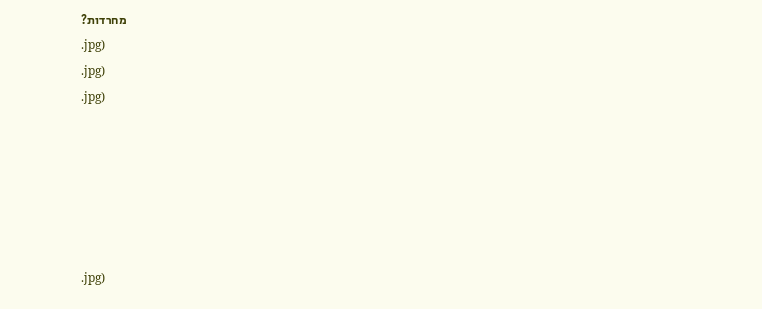מחרדות?
.jpg)
.jpg)
.jpg)






.jpg)